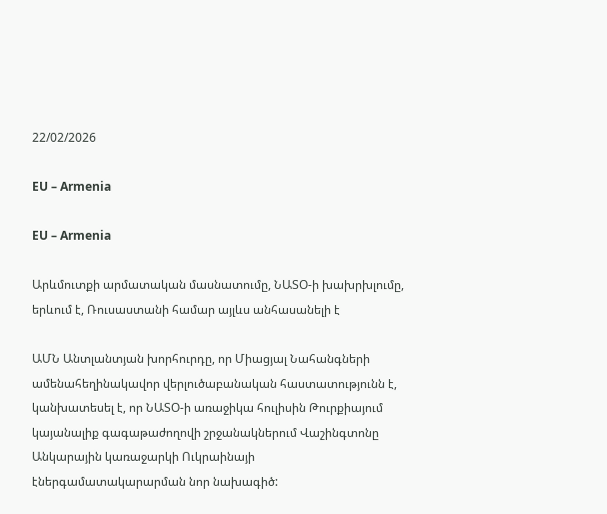22/02/2026

EU – Armenia

EU – Armenia

Արևմուտքի արմատական մասնատումը, ՆԱՏՕ-ի խախրխլումը, երևում է, Ռուսաստանի համար այլևս անհասանելի է

ԱՄՆ Անտլանտյան խորհուրդը, որ Միացյալ Նահանգների ամենահեղինակավոր վերլուծաբանական հաստատությունն է, կանխատեսել է, որ ՆԱՏՕ-ի առաջիկա հուլիսին Թուրքիայում կայանալիք գագաթաժողովի շրջանակներում Վաշինգտոնը Անկարային կառաջարկի Ուկրաինայի էներգամատակարարման նոր նախագիծ: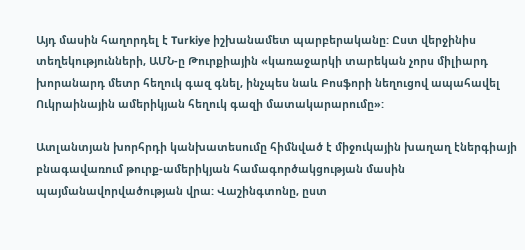Այդ մասին հաղորդել է Turkiye իշխանամետ պարբերականը: Ըստ վերջինիս տեղեկությունների, ԱՄՆ-ը Թուրքիային «կառաջարկի տարեկան չորս միլիարդ խորանարդ մետր հեղուկ գազ գնել, ինչպես նաև Բոսֆորի նեղուցով ապահավել Ուկրաինային ամերիկյան հեղուկ գազի մատակարարումը»:

Ատլանտյան խորհրդի կանխատեսումը հիմնված է միջուկային խաղաղ էներգիայի բնագավառում թուրք-ամերիկյան համագործակցության մասին պայմանավորվածության վրա: Վաշինգտոնը, ըստ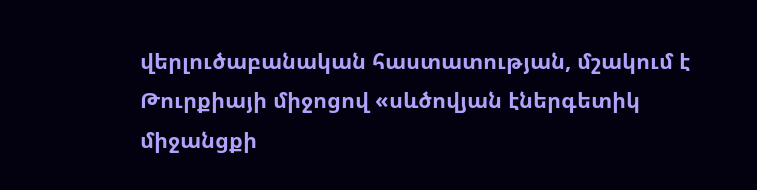վերլուծաբանական հաստատության, մշակում է Թուրքիայի միջոցով «սևծովյան էներգետիկ միջանցքի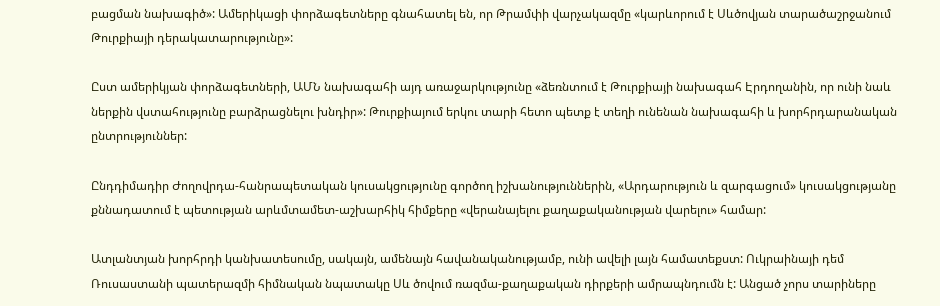բացման նախագիծ»: Ամերիկացի փորձագետները գնահատել են, որ Թրամփի վարչակազմը «կարևորում է Սևծովյան տարածաշրջանում Թուրքիայի դերակատարությունը»:

Ըստ ամերիկյան փորձագետների, ԱՄՆ նախագահի այդ առաջարկությունը «ձեռնտում է Թուրքիայի նախագահ Էրդողանին, որ ունի նաև ներքին վստահությունը բարձրացնելու խնդիր»: Թուրքիայում երկու տարի հետո պետք է տեղի ունենան նախագահի և խորհրդարանական ընտրություններ:

Ընդդիմադիր Ժողովրդա-հանրապետական կուսակցությունը գործող իշխանություններին, «Արդարություն և զարգացում» կուսակցությանը քննադատում է պետության արևմտամետ-աշխարհիկ հիմքերը «վերանայելու քաղաքականության վարելու» համար:

Ատլանտյան խորհրդի կանխատեսումը, սակայն, ամենայն հավանականությամբ, ունի ավելի լայն համատեքստ: Ուկրաինայի դեմ Ռուսաստանի պատերազմի հիմնական նպատակը Սև ծովում ռազմա-քաղաքական դիրքերի ամրապնդումն է: Անցած չորս տարիները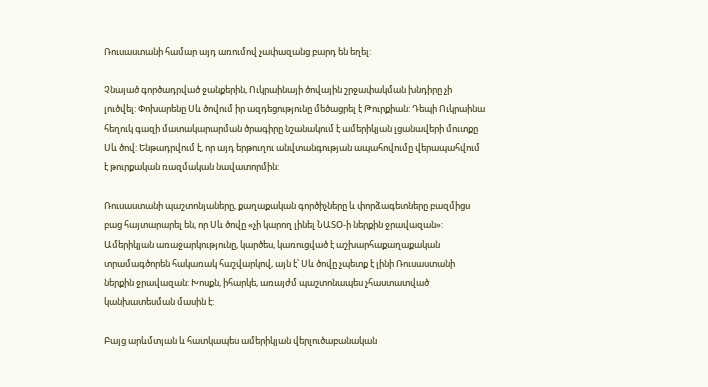Ռուսաստանի համար այդ առումով չափազանց բարդ են եղել:

Չնայած գործադրված ջանքերին, Ուկրաինայի ծովային շրջափակման խնդիրը չի լուծվել: Փոխարենը Սև ծովում իր ազդեցությունը մեծացրել է Թուրքիան: Դեպի Ուկրաինա հեղուկ գազի մատակարարման ծրագիրը նշանակում է ամերիկյան լցանավերի մուտքը Սև ծով: Ենթադրվում է, որ այդ երթուղու անվտանգության ապահովումը վերապահվում է թուրքական ռազմական նավատորմին:

Ռուսաստանի պաշտոնյաները, քաղաքական գործիչները և փորձագետները բազմիցս բաց հայտարարել են, որ Սև ծովը «չի կարող լինել ՆԱՏՕ-ի ներքին ջրավազան»: Ամերիկյան առաջարկությունը, կարծես, կառուցված է աշխարհաքաղաքական տրամագծորեն հակառակ հաշվարկով, այն է՝ Սև ծովը չպետք է լինի Ռուսաստանի ներքին ջրավազան: Խոսքն, իհարկե, առայժմ պաշտոնապես չհաստատված կանխատեսման մասին է:

Բայց արևմտյան և հատկապես ամերիկյան վերլուծաբանական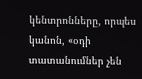կենտրոնները, որպես կանոն, «օդի տատանումներ չեն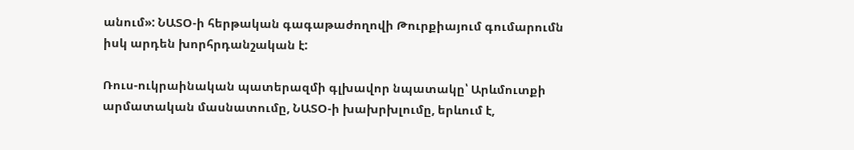անում»: ՆԱՏՕ-ի հերթական գագաթաժողովի Թուրքիայում գումարումն իսկ արդեն խորհրդանշական է:

Ռուս-ուկրաինական պատերազմի գլխավոր նպատակը՝ Արևմուտքի արմատական մասնատումը, ՆԱՏՕ-ի խախրխլումը, երևում է,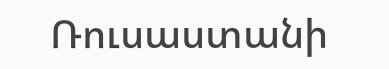Ռուսաստանի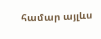համար այլևս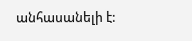անհասանելի է: